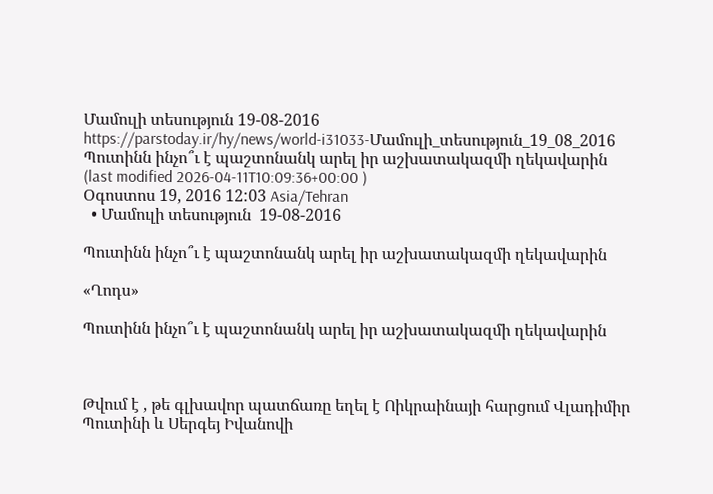Մամուլի տեսություն 19-08-2016
https://parstoday.ir/hy/news/world-i31033-Մամուլի_տեսություն_19_08_2016
Պուտինն ինչո՞ւ է պաշտոնանկ արել իր աշխատակազմի ղեկավարին
(last modified 2026-04-11T10:09:36+00:00 )
Օգոստոս 19, 2016 12:03 Asia/Tehran
  • Մամուլի տեսություն  19-08-2016

Պուտինն ինչո՞ւ է պաշտոնանկ արել իր աշխատակազմի ղեկավարին

«Ղոդս»

Պուտինն ինչո՞ւ է պաշտոնանկ արել իր աշխատակազմի ղեկավարին



Թվում է , թե գլխավոր պատճառը եղել է Ոիկրաինայի հարցում Վլադիմիր Պուտինի և Սերգեյ Իվանովի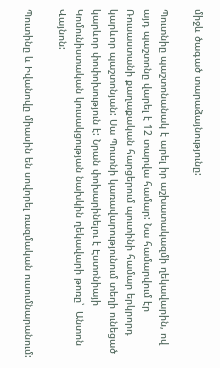միջև ծագած տարաձայնությունը:

Պուտնիը պաշտոնանակ է արել իր աշխատակազմի ղեկավարին, ով այդ պաշտոնը վարել է 12 տարվա համար: Նա համարվում էր Ռուսաստանի քաղաքական հարցերում պուտինի համար երկրորդ կարևոր պաշտոնյան: Սա Պուտնի կառավարությունում տեղի ունեցած կարևոր փոփոխություն է: Նրան փոխարինելու է Էստոնիայի Կոմունիստական կուսակցության նախկին ղեկավարի թոռը՝  Անտոն Վայնոն:

Պուտինը և Իվանովը միասին են սովորել ռազմական ուսումնարանում: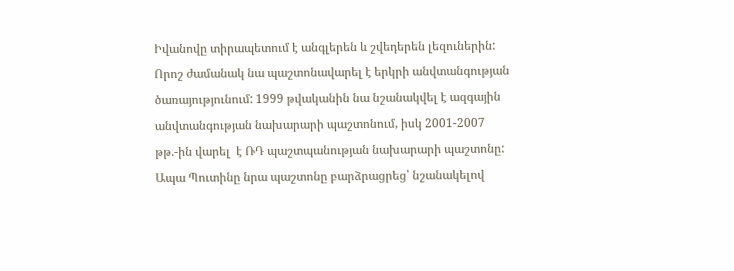Իվանովը տիրապետում է անգլերեն և շվեդերեն լեզուներին: Որոշ ժամանակ նա պաշտոնավարել է երկրի անվտանգության ծառայությունում: 1999 թվականին նա նշանակվել է ազգային անվտանգության նախարարի պաշտոնում, իսկ 2001-2007 թթ.-ին վարել  է ՌԴ պաշտպանության նախարարի պաշտոնը: Ապա Պուտինը նրա պաշտոնը բարձրացրեց՝ նշանակելով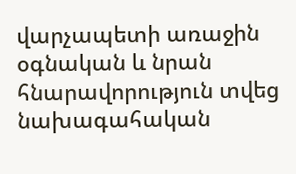վարչապետի առաջին օգնական և նրան հնարավորություն տվեց նախագահական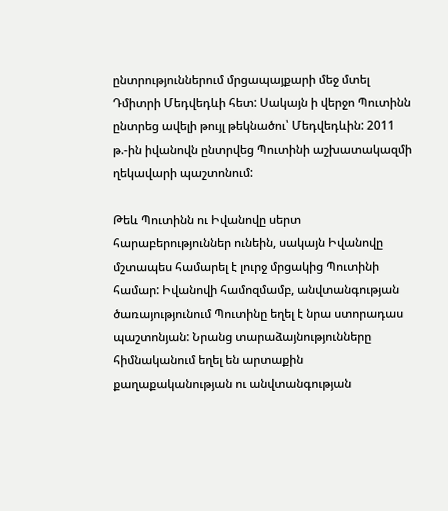ընտրություններում մրցապայքարի մեջ մտել Դմիտրի Մեդվեդևի հետ: Սակայն ի վերջո Պուտինն ընտրեց ավելի թույլ թեկնածու՝ Մեդվեդևին: 2011 թ.-ին իվանովն ընտրվեց Պուտինի աշխատակազմի ղեկավարի պաշտոնում:

Թեև Պուտինն ու Իվանովը սերտ հարաբերություններ ունեին, սակայն Իվանովը մշտապես համարել է լուրջ մրցակից Պուտինի համար: Իվանովի համոզմամբ, անվտանգության ծառայությունում Պուտինը եղել է նրա ստորադաս պաշտոնյան: Նրանց տարաձայնությունները հիմնականում եղել են արտաքին քաղաքականության ու անվտանգության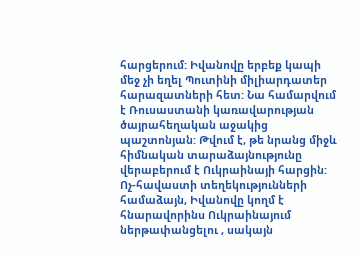հարցերում: Իվանովը երբեք կապի մեջ չի եղել Պուտինի միլիարդատեր հարազատների հետ: Նա համարվում է Ռուսաստանի կառավարության ծայրահեղական աջակից պաշտոնյան: Թվում է, թե նրանց միջև հիմնական տարաձայնությունը վերաբերում է Ուկրաինայի հարցին: Ոչ-հավաստի տեղեկությունների համաձայն, Իվանովը կողմ է հնարավորինս Ուկրաինայում ներթափանցելու , սակայն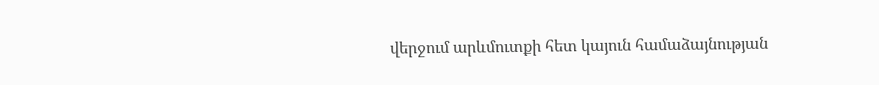վերջում արևմուտքի հետ կայուն համաձայնության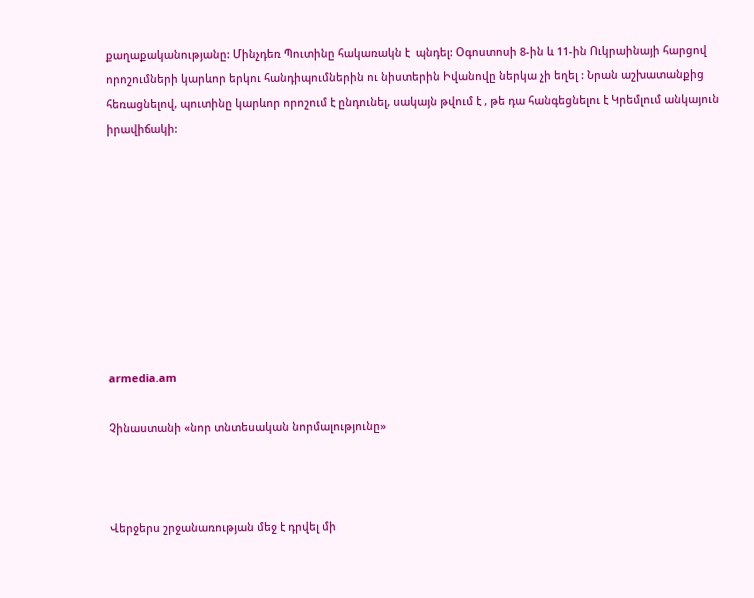քաղաքականությանը: Մինչդեռ Պուտինը հակառակն է  պնդել: Օգոստոսի 8-ին և 11-ին Ուկրաինայի հարցով որոշումների կարևոր երկու հանդիպումներին ու նիստերին Իվանովը ներկա չի եղել : Նրան աշխատանքից հեռացնելով, պուտինը կարևոր որոշում է ընդունել, սակայն թվում է , թե դա հանգեցնելու է Կրեմլում անկայուն իրավիճակի:









armedia.am

Չինաստանի «նոր տնտեսական նորմալությունը»



Վերջերս շրջանառության մեջ է դրվել մի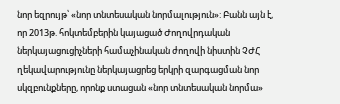նոր եզրույթ՝ «նոր տնտեսական նորմալություն»: Բանն այն է, որ 2013թ. հոկտեմբերին կայացած Ժողովրդական ներկայացուցիչների համաչինական ժողովի նիստին ՉԺՀ ղեկավարությունը ներկայացրեց երկրի զարգացման նոր սկզբունքները, որոնք ստացան «նոր տնտեսական նորմա»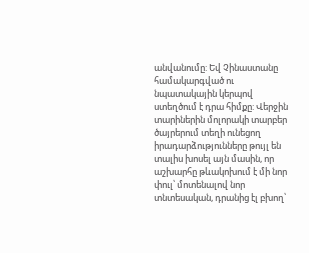անվանումը: Եվ Չինաստանը համակարգված ու նպատակային կերպով ստեղծում է դրա հիմքը: Վերջին տարիներին մոլորակի տարբեր ծայրերում տեղի ունեցող իրադարձությունները թույլ են տալիս խոսել այն մասին, որ աշխարհը թևակոխում է մի նոր փուլ՝ մոտենալով նոր տնտեսական, դրանից էլ բխող՝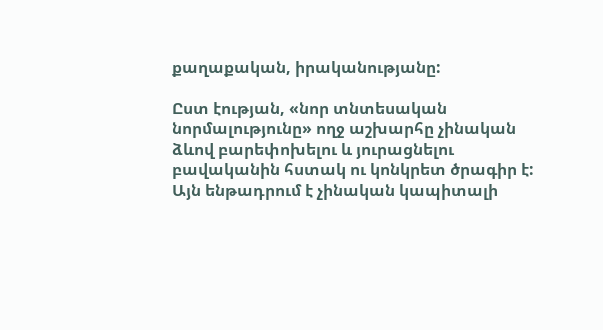քաղաքական, իրականությանը:

Ըստ էության, «նոր տնտեսական նորմալությունը» ողջ աշխարհը չինական ձևով բարեփոխելու և յուրացնելու բավականին հստակ ու կոնկրետ ծրագիր է: Այն ենթադրում է չինական կապիտալի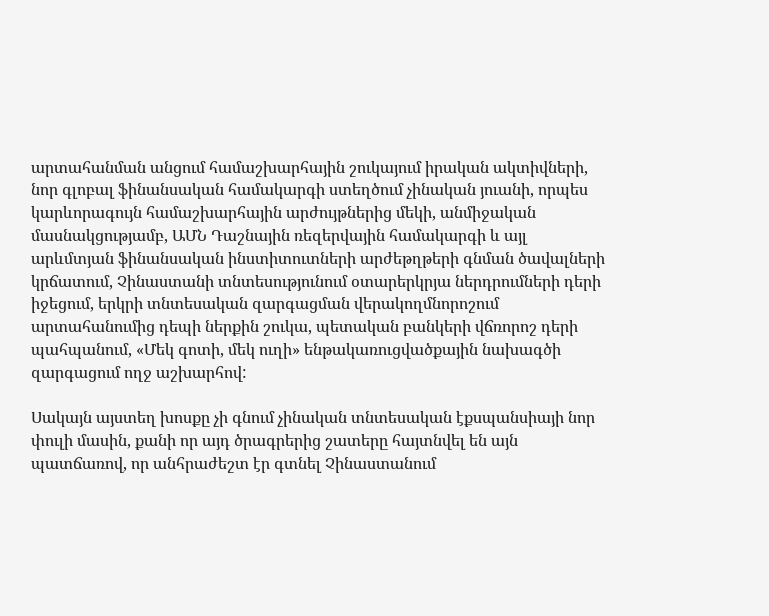արտահանման անցում համաշխարհային շուկայում իրական ակտիվների, նոր գլոբալ ֆինանսական համակարգի ստեղծում չինական յուանի, որպես կարևորագույն համաշխարհային արժույթներից մեկի, անմիջական մասնակցությամբ, ԱՄՆ Դաշնային ռեզերվային համակարգի և այլ արևմտյան ֆինանսական ինստիտուտների արժեթղթերի գնման ծավալների կրճատում, Չինաստանի տնտեսությունում օտարերկրյա ներդրումների դերի իջեցում, երկրի տնտեսական զարգացման վերակողմնորոշում արտահանումից դեպի ներքին շուկա, պետական բանկերի վճռորոշ դերի պահպանում, «Մեկ գոտի, մեկ ուղի» ենթակառուցվածքային նախագծի զարգացում ողջ աշխարհով:

Սակայն այստեղ խոսքը չի գնում չինական տնտեսական էքսպանսիայի նոր փուլի մասին, քանի որ այդ ծրագրերից շատերը հայտնվել են այն պատճառով, որ անհրաժեշտ էր գտնել Չինաստանում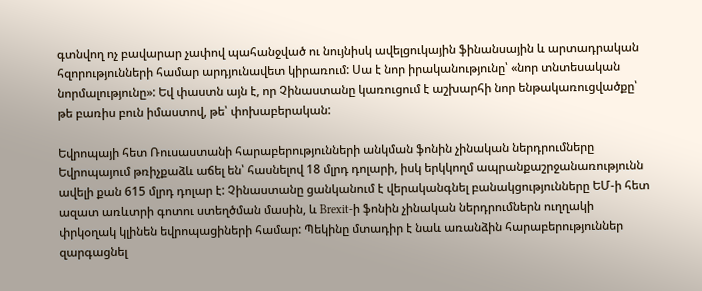գտնվող ոչ բավարար չափով պահանջված ու նույնիսկ ավելցուկային ֆինանսային և արտադրական հզորությունների համար արդյունավետ կիրառում: Սա է նոր իրականությունը՝ «նոր տնտեսական նորմալությունը»: Եվ փաստն այն է, որ Չինաստանը կառուցում է աշխարհի նոր ենթակառուցվածքը՝ թե բառիս բուն իմաստով, թե՝ փոխաբերական:

Եվրոպայի հետ Ռուսաստանի հարաբերությունների անկման ֆոնին չինական ներդրումները Եվրոպայում թռիչքաձև աճել են՝ հասնելով 18 մլրդ դոլարի, իսկ երկկողմ ապրանքաշրջանառությունն ավելի քան 615 մլրդ դոլար է: Չինաստանը ցանկանում է վերականգնել բանակցությունները ԵՄ-ի հետ ազատ առևտրի գոտու ստեղծման մասին, և Brexit-ի ֆոնին չինական ներդրումներն ուղղակի փրկօղակ կլինեն եվրոպացիների համար: Պեկինը մտադիր է նաև առանձին հարաբերություններ զարգացնել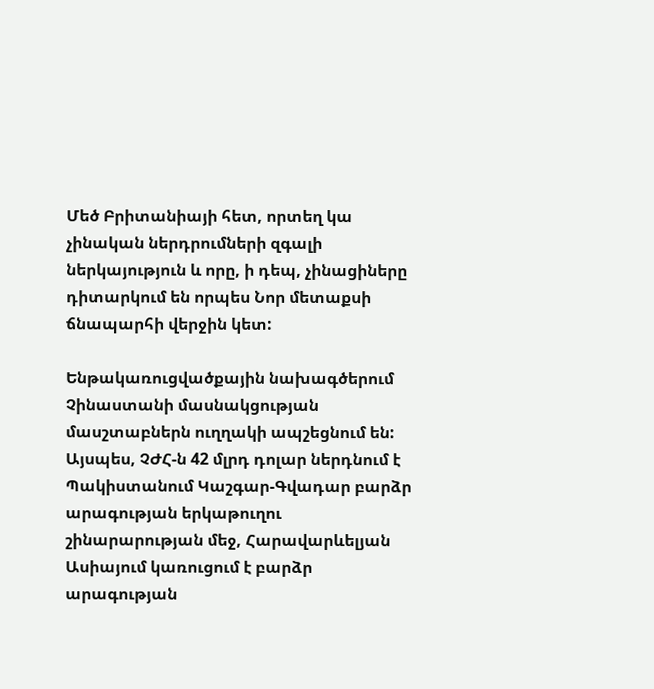Մեծ Բրիտանիայի հետ, որտեղ կա չինական ներդրումների զգալի ներկայություն և որը, ի դեպ, չինացիները դիտարկում են որպես Նոր մետաքսի ճնապարհի վերջին կետ:

Ենթակառուցվածքային նախագծերում Չինաստանի մասնակցության մասշտաբներն ուղղակի ապշեցնում են: Այսպես, ՉԺՀ-ն 42 մլրդ դոլար ներդնում է Պակիստանում Կաշգար-Գվադար բարձր արագության երկաթուղու շինարարության մեջ, Հարավարևելյան Ասիայում կառուցում է բարձր արագության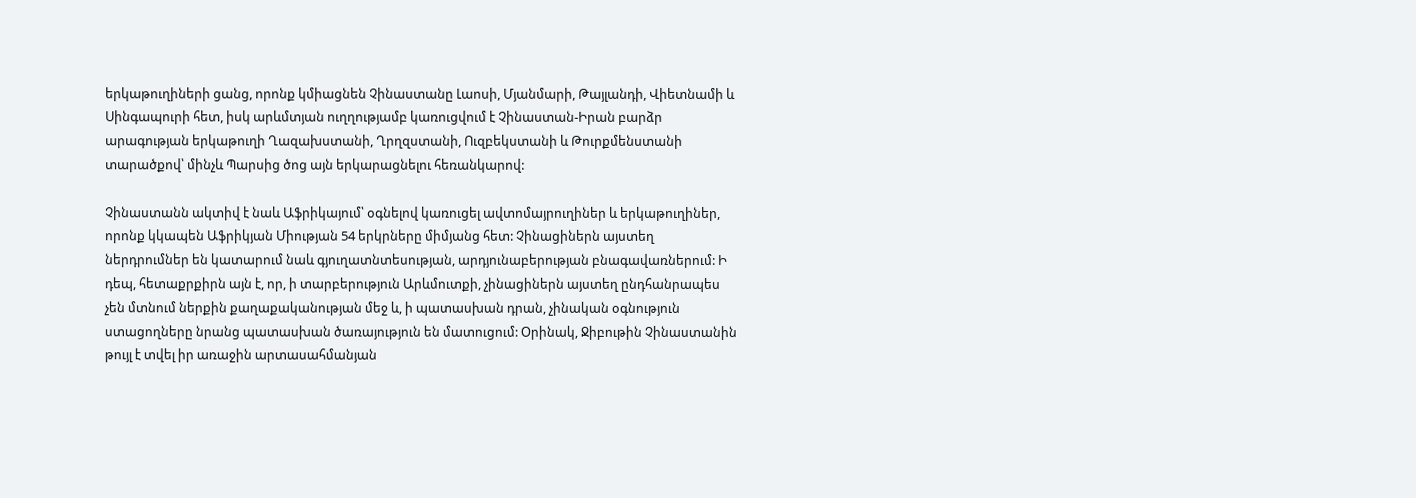երկաթուղիների ցանց, որոնք կմիացնեն Չինաստանը Լաոսի, Մյանմարի, Թայլանդի, Վիետնամի և Սինգապուրի հետ, իսկ արևմտյան ուղղությամբ կառուցվում է Չինաստան-Իրան բարձր արագության երկաթուղի Ղազախստանի, Ղրղզստանի, Ուզբեկստանի և Թուրքմենստանի տարածքով՝ մինչև Պարսից ծոց այն երկարացնելու հեռանկարով:

Չինաստանն ակտիվ է նաև Աֆրիկայում՝ օգնելով կառուցել ավտոմայրուղիներ և երկաթուղիներ, որոնք կկապեն Աֆրիկյան Միության 54 երկրները միմյանց հետ: Չինացիներն այստեղ ներդրումներ են կատարում նաև գյուղատնտեսության, արդյունաբերության բնագավառներում: Ի դեպ, հետաքրքիրն այն է, որ, ի տարբերություն Արևմուտքի, չինացիներն այստեղ ընդհանրապես չեն մտնում ներքին քաղաքականության մեջ և, ի պատասխան դրան, չինական օգնություն ստացողները նրանց պատասխան ծառայություն են մատուցում: Օրինակ, Ջիբութին Չինաստանին թույլ է տվել իր առաջին արտասահմանյան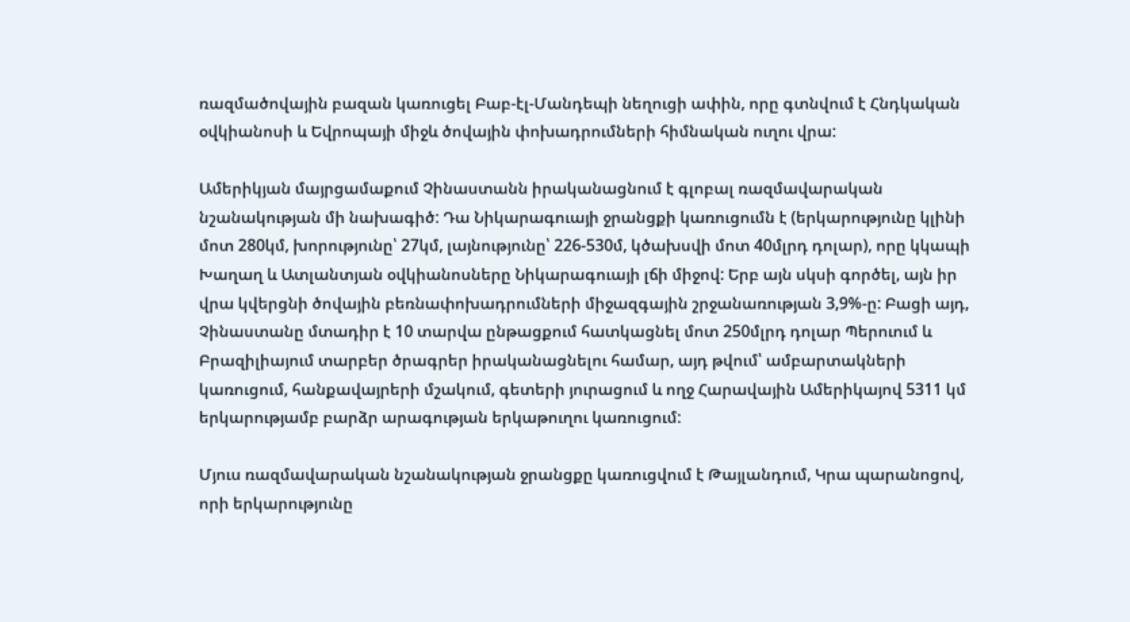ռազմածովային բազան կառուցել Բաբ-էլ-Մանդեպի նեղուցի ափին, որը գտնվում է Հնդկական օվկիանոսի և Եվրոպայի միջև ծովային փոխադրումների հիմնական ուղու վրա:

Ամերիկյան մայրցամաքում Չինաստանն իրականացնում է գլոբալ ռազմավարական նշանակության մի նախագիծ: Դա Նիկարագուայի ջրանցքի կառուցումն է (երկարությունը կլինի մոտ 280կմ, խորությունը՝ 27կմ, լայնությունը՝ 226-530մ, կծախսվի մոտ 40մլրդ դոլար), որը կկապի Խաղաղ և Ատլանտյան օվկիանոսները Նիկարագուայի լճի միջով: Երբ այն սկսի գործել, այն իր վրա կվերցնի ծովային բեռնափոխադրումների միջազգային շրջանառության 3,9%-ը: Բացի այդ, Չինաստանը մտադիր է 10 տարվա ընթացքում հատկացնել մոտ 250մլրդ դոլար Պերուում և Բրազիլիայում տարբեր ծրագրեր իրականացնելու համար, այդ թվում՝ ամբարտակների կառուցում, հանքավայրերի մշակում, գետերի յուրացում և ողջ Հարավային Ամերիկայով 5311 կմ երկարությամբ բարձր արագության երկաթուղու կառուցում:

Մյուս ռազմավարական նշանակության ջրանցքը կառուցվում է Թայլանդում, Կրա պարանոցով, որի երկարությունը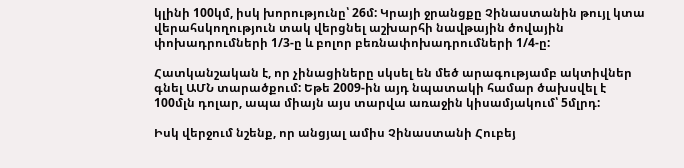կլինի 100կմ, իսկ խորությունը՝ 26մ: Կրայի ջրանցքը Չինաստանին թույլ կտա վերահսկողություն տակ վերցնել աշխարհի նավթային ծովային փոխադրումների 1/3-ը և բոլոր բեռնափոխադրումների 1/4-ը:

Հատկանշական է, որ չինացիները սկսել են մեծ արագությամբ ակտիվներ գնել ԱՄՆ տարածքում: Եթե 2009-ին այդ նպատակի համար ծախսվել է 100մլն դոլար, ապա միայն այս տարվա առաջին կիսամյակում՝ 5մլրդ:

Իսկ վերջում նշենք, որ անցյալ ամիս Չինաստանի Հուբեյ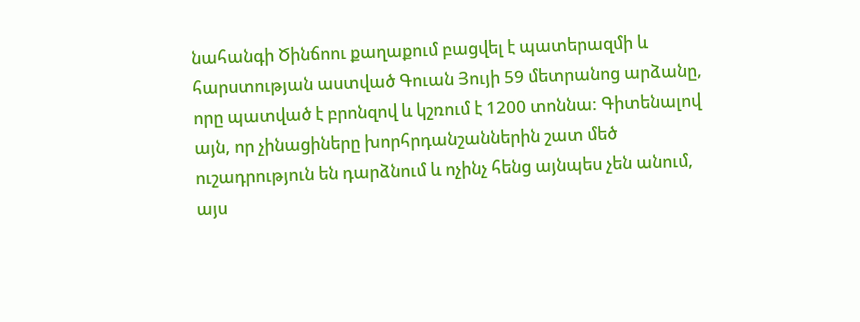նահանգի Ծինճոու քաղաքում բացվել է պատերազմի և հարստության աստված Գուան Յույի 59 մետրանոց արձանը, որը պատված է բրոնզով և կշռում է 1200 տոննա: Գիտենալով այն, որ չինացիները խորհրդանշաններին շատ մեծ ուշադրություն են դարձնում և ոչինչ հենց այնպես չեն անում, այս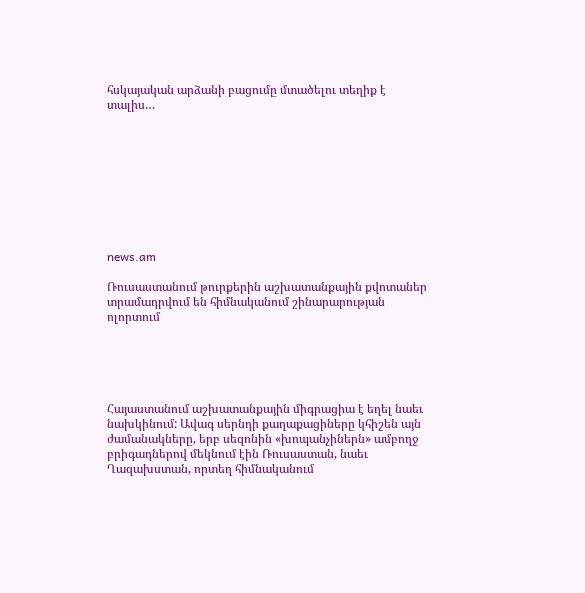հսկայական արձանի բացումը մտածելու տեղիք է տալիս…









news.am

Ռուսաստանում թուրքերին աշխատանքային քվոտաներ տրամադրվում են հիմնականում շինարարության ոլորտում





Հայաստանում աշխատանքային միգրացիա է եղել նաեւ նախկինում: Ավագ սերնդի քաղաքացիները կհիշեն այն ժամանակները, երբ սեզոնին «խոպանչիներն» ամբողջ բրիգադներով մեկնում էին Ռուսաստան, նաեւ Ղազախստան, որտեղ հիմնականում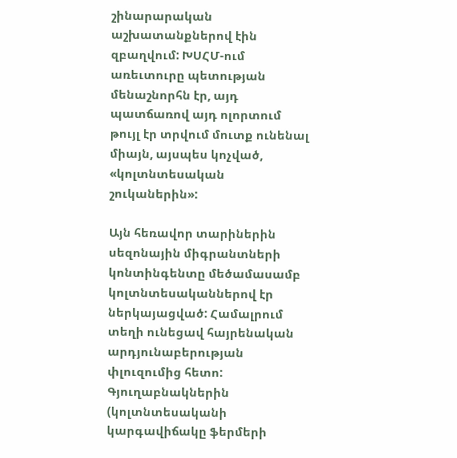շինարարական աշխատանքներով էին զբաղվում: ԽՍՀՄ-ում առեւտուրը պետության մենաշնորհն էր, այդ պատճառով այդ ոլորտում թույլ էր տրվում մուտք ունենալ միայն, այսպես կոչված, «կոլտնտեսական շուկաներին»:

Այն հեռավոր տարիներին սեզոնային միգրանտների կոնտինգենտը մեծամասամբ կոլտնտեսականներով էր ներկայացված: Համալրում տեղի ունեցավ հայրենական արդյունաբերության փլուզումից հետո: Գյուղաբնակներին (կոլտնտեսականի կարգավիճակը ֆերմերի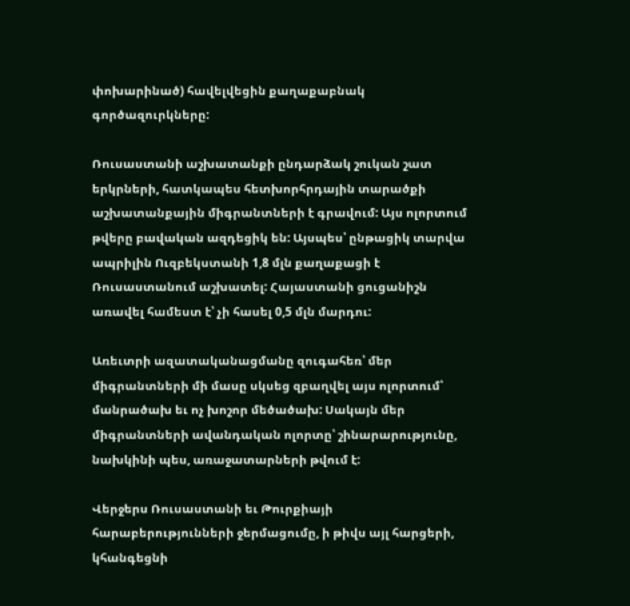փոխարինած) հավելվեցին քաղաքաբնակ գործազուրկները:

Ռուսաստանի աշխատանքի ընդարձակ շուկան շատ երկրների, հատկապես հետխորհրդային տարածքի աշխատանքային միգրանտների է գրավում: Այս ոլորտում թվերը բավական ազդեցիկ են: Այսպես՝ ընթացիկ տարվա ապրիլին Ուզբեկստանի 1,8 մլն քաղաքացի է Ռուսաստանում աշխատել: Հայաստանի ցուցանիշն առավել համեստ է՝ չի հասել 0,5 մլն մարդու:

Առեւտրի ազատականացմանը զուգահեռ՝ մեր միգրանտների մի մասը սկսեց զբաղվել այս ոլորտում՝ մանրածախ եւ ոչ խոշոր մեծածախ: Սակայն մեր միգրանտների ավանդական ոլորտը՝ շինարարությունը, նախկինի պես, առաջատարների թվում է:

Վերջերս Ռուսաստանի եւ Թուրքիայի հարաբերությունների ջերմացումը, ի թիվս այլ հարցերի, կհանգեցնի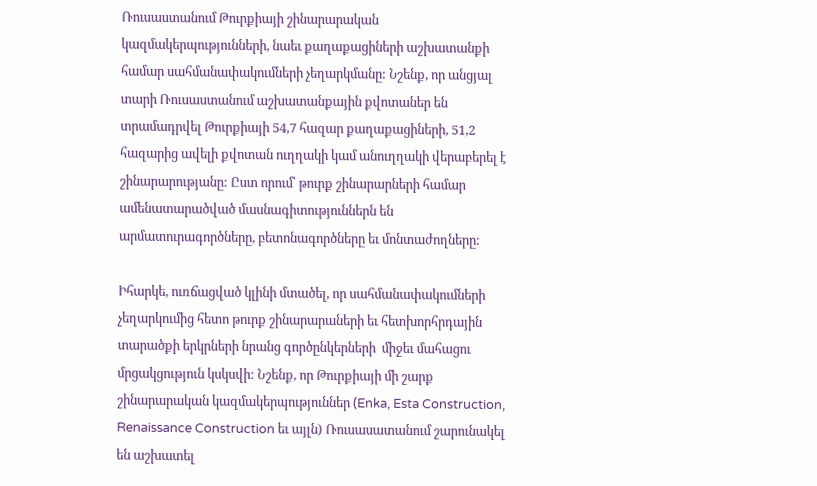Ռուսաստանում Թուրքիայի շինարարական կազմակերպությունների, նաեւ քաղաքացիների աշխատանքի համար սահմանափակումների չեղարկմանը: Նշենք, որ անցյալ տարի Ռուսաստանում աշխատանքային քվոտաներ են տրամադրվել Թուրքիայի 54,7 հազար քաղաքացիների, 51,2 հազարից ավելի քվոտան ուղղակի կամ անուղղակի վերաբերել է շինարարությանը: Ըստ որում՝ թուրք շինարարների համար ամենատարածված մասնագիտություններն են արմատուրագործները, բետոնագործները եւ մոնտաժողները:

Իհարկե, ուռճացված կլինի մտածել, որ սահմանափակումների չեղարկումից հետո թուրք շինարարաների եւ հետխորհրդային տարածքի երկրների նրանց գործընկերների  միջեւ մահացու մրցակցություն կսկսվի: Նշենք, որ Թուրքիայի մի շարք շինարարական կազմակերպություններ (Enka, Esta Construction, Renaissance Construction եւ այլն) Ռուսասատանում շարունակել են աշխատել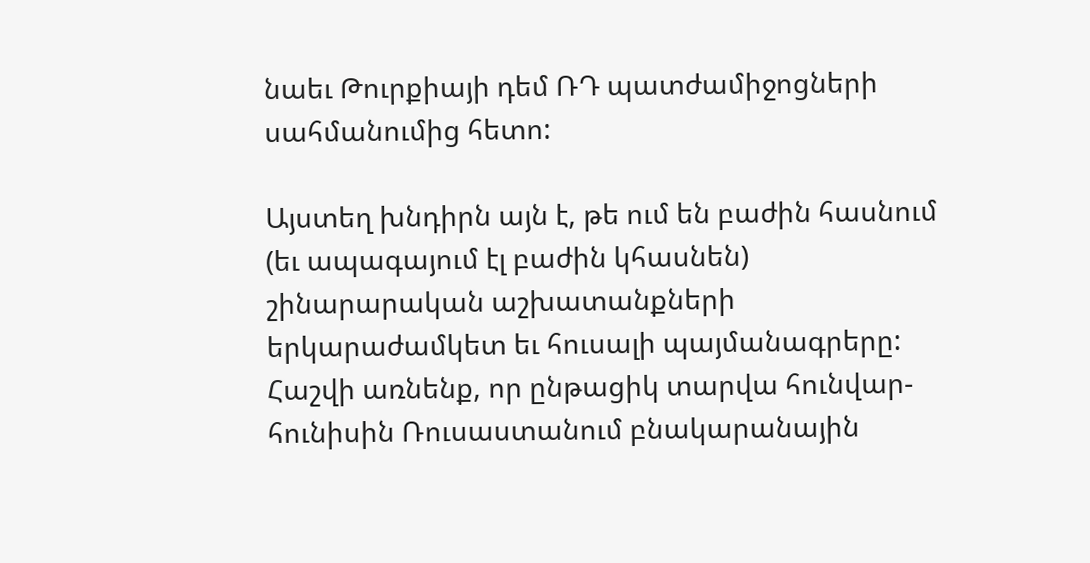նաեւ Թուրքիայի դեմ ՌԴ պատժամիջոցների սահմանումից հետո:

Այստեղ խնդիրն այն է, թե ում են բաժին հասնում (եւ ապագայում էլ բաժին կհասնեն) շինարարական աշխատանքների երկարաժամկետ եւ հուսալի պայմանագրերը: Հաշվի առնենք, որ ընթացիկ տարվա հունվար-հունիսին Ռուսաստանում բնակարանային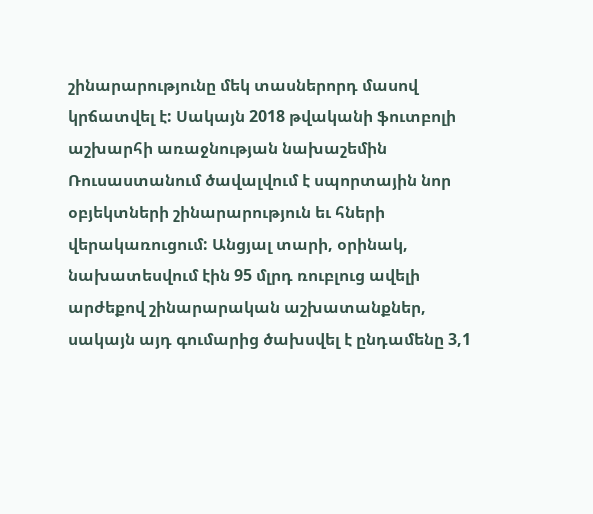շինարարությունը մեկ տասներորդ մասով կրճատվել է: Սակայն 2018 թվականի ֆուտբոլի աշխարհի առաջնության նախաշեմին Ռուսաստանում ծավալվում է սպորտային նոր օբյեկտների շինարարություն եւ հների վերակառուցում: Անցյալ տարի, օրինակ, նախատեսվում էին 95 մլրդ ռուբլուց ավելի արժեքով շինարարական աշխատանքներ, սակայն այդ գումարից ծախսվել է ընդամենը 3,1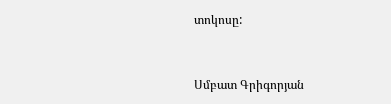տոկոսը:



Սմբատ Գրիգորյան